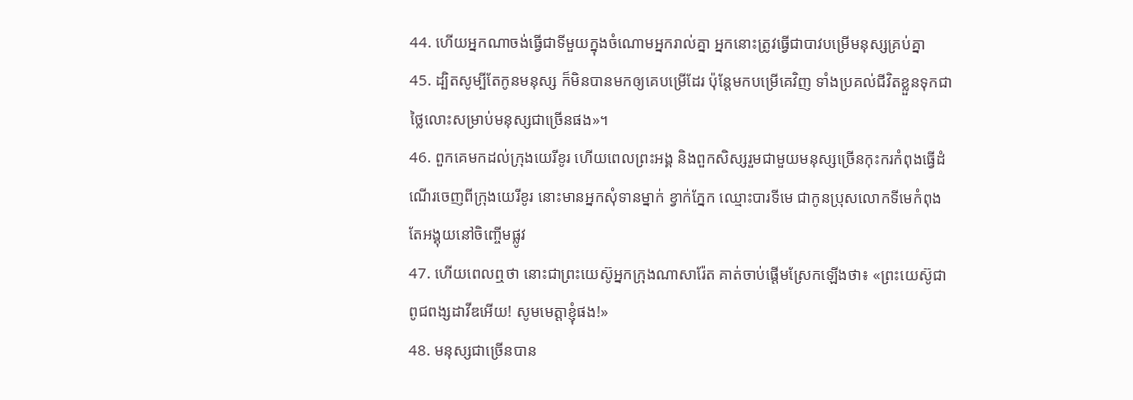44. ហើយអ្នកណាចង់ធ្វើជាទីមួយក្នុងចំណោមអ្នករាល់គ្នា អ្នកនោះត្រូវធ្វើជាបាវបម្រើមនុស្សគ្រប់គ្នា
45. ដ្បិតសូម្បីតែកូនមនុស្ស ក៏មិនបានមកឲ្យគេបម្រើដែរ ប៉ុន្ដែមកបម្រើគេវិញ ទាំងប្រគល់ជីវិតខ្លួនទុកជាថ្លៃលោះសម្រាប់មនុស្សជាច្រើនផង»។
46. ពួកគេមកដល់ក្រុងយេរីខូរ ហើយពេលព្រះអង្គ និងពួកសិស្សរួមជាមួយមនុស្សច្រើនកុះករកំពុងធ្វើដំណើរចេញពីក្រុងយេរីខូរ នោះមានអ្នកសុំទានម្នាក់ ខ្វាក់ភ្នែក ឈ្មោះបារទីមេ ជាកូនប្រុសលោកទីមេកំពុងតែអង្គុយនៅចិញ្ចើមផ្លូវ
47. ហើយពេលឮថា នោះជាព្រះយេស៊ូអ្នកក្រុងណាសារ៉ែត គាត់ចាប់ផ្ដើមស្រែកឡើងថា៖ «ព្រះយេស៊ូជាពូជពង្សដាវីឌអើយ! សូមមេត្ដាខ្ញុំផង!»
48. មនុស្សជាច្រើនបាន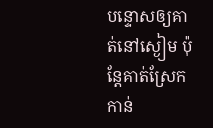បន្ទោសឲ្យគាត់នៅស្ងៀម ប៉ុន្ដែគាត់ស្រែកកាន់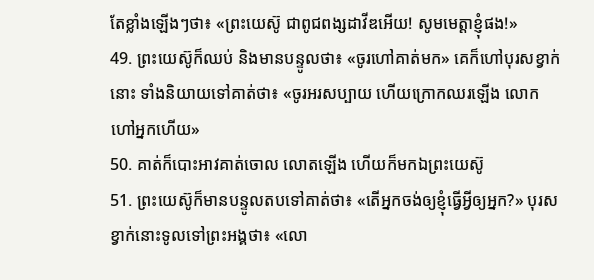តែខ្លាំងឡើងៗថា៖ «ព្រះយេស៊ូ ជាពូជពង្សដាវីឌអើយ! សូមមេត្ដាខ្ញុំផង!»
49. ព្រះយេស៊ូក៏ឈប់ និងមានបន្ទូលថា៖ «ចូរហៅគាត់មក» គេក៏ហៅបុរសខ្វាក់នោះ ទាំងនិយាយទៅគាត់ថា៖ «ចូរអរសប្បាយ ហើយក្រោកឈរឡើង លោកហៅអ្នកហើយ»
50. គាត់ក៏បោះអាវគាត់ចោល លោតឡើង ហើយក៏មកឯព្រះយេស៊ូ
51. ព្រះយេស៊ូក៏មានបន្ទូលតបទៅគាត់ថា៖ «តើអ្នកចង់ឲ្យខ្ញុំធ្វើអ្វីឲ្យអ្នក?» បុរសខ្វាក់នោះទូលទៅព្រះអង្គថា៖ «លោ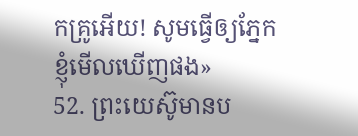កគ្រូអើយ! សូមធ្វើឲ្យភ្នែកខ្ញុំមើលឃើញផង»
52. ព្រះយេស៊ូមានប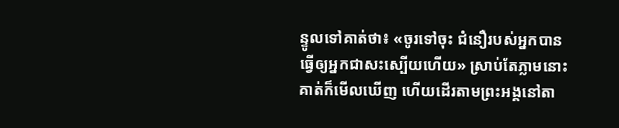ន្ទូលទៅគាត់ថា៖ «ចូរទៅចុះ ជំនឿរបស់អ្នកបានធ្វើឲ្យអ្នកជាសះស្បើយហើយ» ស្រាប់តែភ្លាមនោះ គាត់ក៏មើលឃើញ ហើយដើរតាមព្រះអង្គនៅតា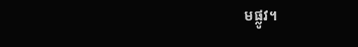មផ្លូវ។